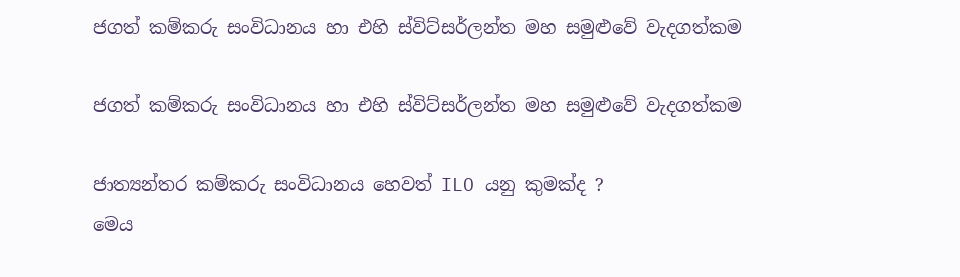ජගත් කම්කරු සංවිධානය හා එහි ස්විට්සර්ලන්ත මහ සමුළුවේ වැදගත්කම

ජගත් කම්කරු සංවිධානය හා එහි ස්විට්සර්ලන්ත මහ සමුළුවේ වැදගත්කම

ජාත්‍යන්තර කම්කරු සංවිධානය හෙවත් ILO යනු කුමක්ද ?
මෙය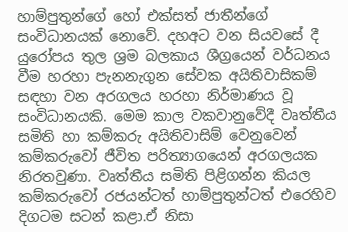හාම්පුතුන්ගේ හෝ එක්සත් ජාතීන්ගේ සංවිධානයක් නොවේ. දහඅට වන සියවසේ දී යුරෝපය තුල ශ්‍රම බලකාය ශීග්‍රයෙන් වර්ධනය වීම හරහා පැනනැගුන සේවක අයිතිවාසිකම් සඳහා වන අරගලය හරහා නිර්මාණය වූ සංවිධානයකි. මෙම කාල වකවානුවේදී වෘත්තීය සමිති හා කම්කරු අයිතිවාසිම් වෙනුවෙන් කම්කරුවෝ ජීවිත පරිත්‍යාගයෙන් අරගලයක නිරතවුණා. වෘත්තීය සමිති පිළිගන්න කියල කම්කරුවෝ රජයන්ටත් හාම්පුතුන්ටත් එරෙහිව දිගටම සටන් කළා.ඒ නිසා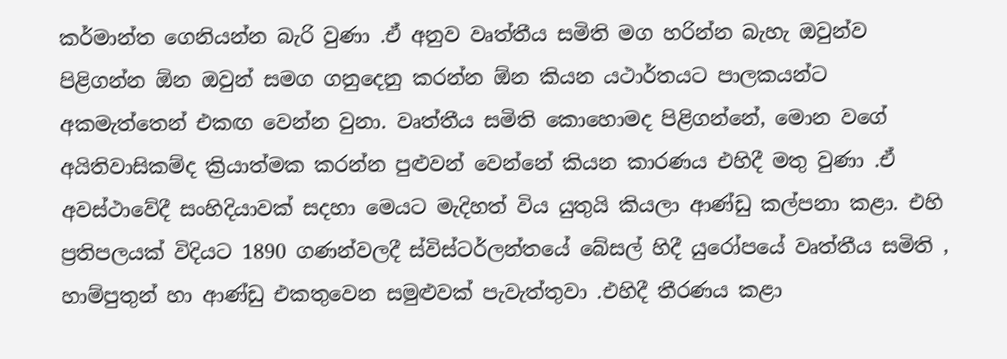කර්මාන්ත ගෙනියන්න බැරි වුණා .ඒ අනුව වෘත්තීය සමිති මග හරින්න බැහැ ඔවුන්ව පිළිගන්න ඕන ඔවුන් සමග ගනුදෙනු කරන්න ඕන කියන යථාර්තයට පාලකයන්ට අකමැත්තෙන් එකඟ වෙන්න වුනා. වෘත්තීය සමිති කොහොමද පිළිගන්නේ, මොන වගේ අයිතිවාසිකම්ද ක්‍රියාත්මක කරන්න පුළුවන් වෙන්නේ කියන කාරණය එහිදී මතු වුණා .ඒ අවස්ථාවේදී සංහිදියාවක් සදහා මෙයට මැදිහත් විය යුතුයි කියලා ආණ්ඩු කල්පනා කළා. එහි ප්‍රතිපලයක් විදියට 1890 ගණන්වලදී ස්විස්ටර්ලන්තයේ බේසල් හිදී යුරෝපයේ වෘත්තීය සමිති , හාම්පුතුන් හා ආණ්ඩු එකතුවෙන සමුළුවක් පැවැත්තුවා .එහිදී තීරණය කළා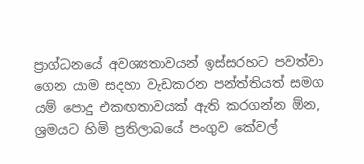ප්‍රාග්ධනයේ අවශ්‍යතාවයන් ඉස්සරහට පවත්වා ගෙන යාම සදහා වැඩකරන පන්ත්තියත් සමග යම් පොදු එකඟතාවයක් ඇති කරගන්න ඕන, ශ්‍රමයට හිමි ප්‍රතිලාබයේ පංගුව කේවල්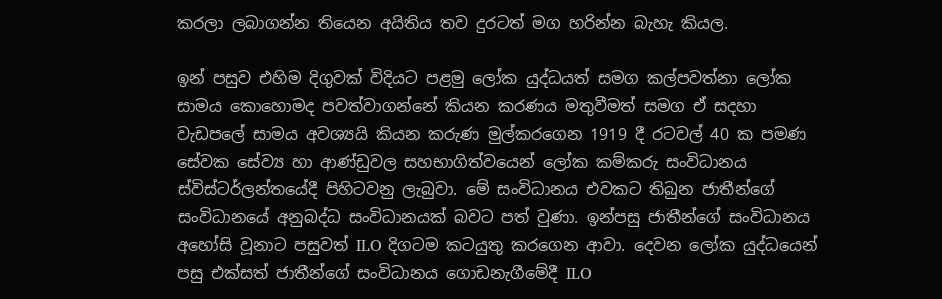කරලා ලබාගන්න තියෙන අයිතිය තව දුරටත් මග හරින්න බැහැ කියල.

ඉන් පසුව එහිම දිගුවක් විදියට පළමු ලෝක යුද්ධයත් සමග කල්පවත්නා ලෝක සාමය කොහොමද පවත්වාගන්නේ කියන කරණය මතුවීමත් සමග ඒ සදහා වැඩපලේ සාමය අවශ්‍යයි කියන කරුණ මුල්කරගෙන 1919 දී රටවල් 40 ක පමණ සේවක සේව්‍ය හා ආණ්ඩුවල සහභාගිත්වයෙන් ලෝක කම්කරු සංවිධානය ස්විස්ටර්ලන්තයේදී පිහිටවනු ලැබුවා. මේ සංවිධානය එවකට තිබුන ජාතීන්ගේ සංවිධානයේ අනුබද්ධ සංවිධානයක් බවට පත් වුණා. ඉන්පසු ජාතීන්ගේ සංවිධානය අහෝසි වූනාට පසුවත් ILO දිගටම කටයුතු කරගෙන ආවා. දෙවන ලෝක යුද්ධයෙන් පසු එක්සත් ජාතීන්ගේ සංවිධානය ගොඩනැගීමේදී ILO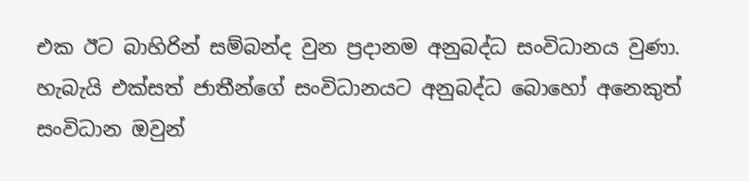එක ඊට බාහිරින් සම්බන්ද වුන ප්‍රදානම අනුබද්ධ සංවිධානය වුණා. හැබැයි එක්සත් ජාතීන්ගේ සංවිධානයට අනුබද්ධ බොහෝ අනෙකුත් සංවිධාන ඔවුන්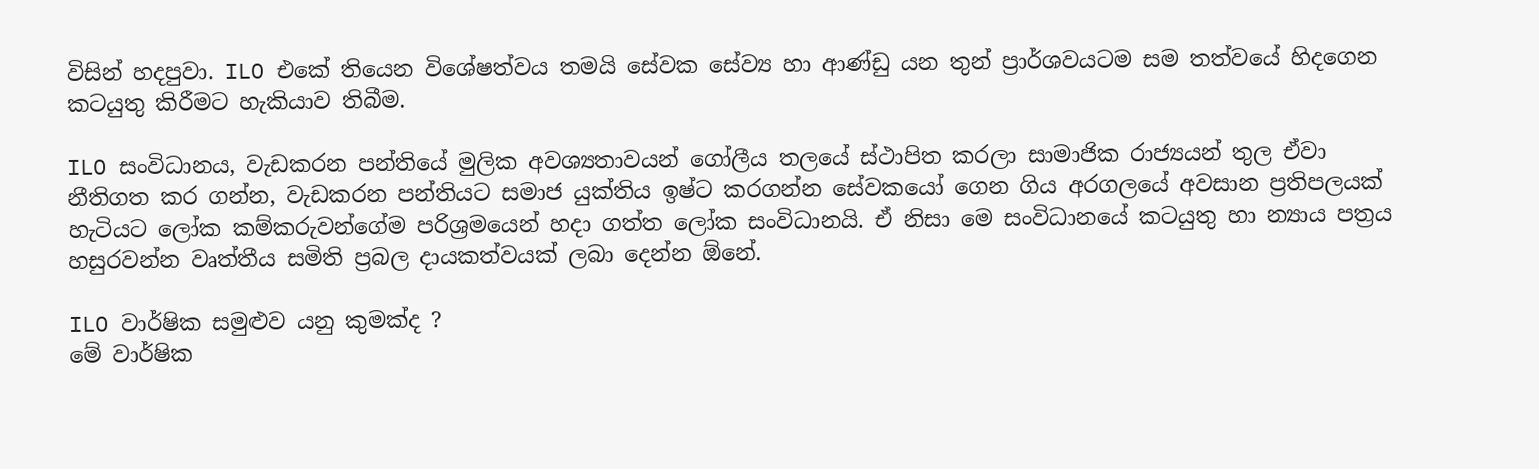විසින් හදපුවා. ILO එකේ තියෙන විශේෂත්වය තමයි සේවක සේව්‍ය හා ආණ්ඩු යන තුන් ප්‍රාර්ශවයටම සම තත්වයේ හිදගෙන කටයුතු කිරීමට හැකියාව තිබීම.

ILO සංවිධානය, වැඩකරන පන්තියේ මුලික අවශ්‍යතාවයන් ගෝලීය තලයේ ස්ථාපිත කරලා සාමාජික රාජ්‍යයන් තුල ඒවා නීතිගත කර ගන්න, වැඩකරන පන්තියට සමාජ යුක්තිය ඉෂ්ට කරගන්න සේවකයෝ ගෙන ගිය අරගලයේ අවසාන ප්‍රතිපලයක් හැටියට ලෝක කම්කරුවන්ගේම පරිශ්‍රමයෙන් හදා ගත්ත ලෝක සංවිධානයි. ඒ නිසා මෙ සංවිධානයේ කටයුතු හා න්‍යාය පත්‍රය හසුරවන්න වෘත්තීය සමිති ප්‍රබල දායකත්වයක් ලබා දෙන්න ඕනේ.

ILO වාර්ෂික සමුළුව යනු කුමක්ද ?
මේ වාර්ෂික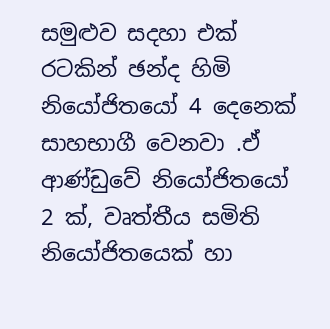සමුළුව සදහා එක් රටකින් ඡන්ද හිමි නියෝජිතයෝ 4 දෙනෙක් සාහභාගී වෙනවා .ඒ ආණ්ඩුවේ නියෝජිතයෝ 2 ක්, වෘත්තීය සමිති නියෝජිතයෙක් හා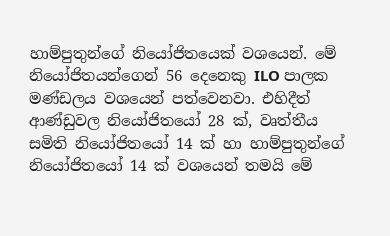හාම්පුතුන්ගේ නියෝජිතයෙක් වශයෙන්. මේ නියෝජිතයන්ගෙන් 56 දෙනෙකු ILO පාලක මණ්ඩලය වශයෙන් පත්වෙනවා. එහිදීත් ආණ්ඩුවල නියෝජිතයෝ 28 ක්, වෘත්තීය සමිති නියෝජිතයෝ 14 ක් හා හාම්පුතුන්ගේ නියෝජිතයෝ 14 ක් වශයෙන් තමයි මේ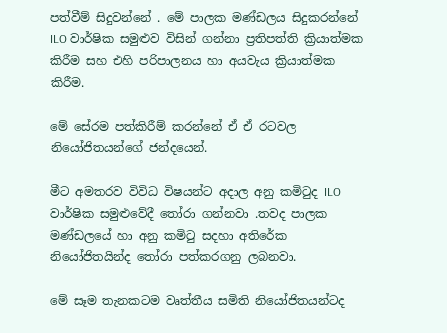පත්වීම් සිදුවන්නේ . මේ පාලක මණ්ඩලය සිදුකරන්නේ ILO වාර්ෂික සමුළුව විසින් ගන්නා ප්‍රතිපත්ති ක්‍රියාත්මක කිරීම සහ එහි පරිපාලනය හා අයවැය ක්‍රියාත්මක කිරීම.

මේ සේරම පත්කිරීම් කරන්නේ ඒ ඒ රටවල නියෝජිතයන්ගේ ජන්දයෙන්.

මීට අමතරව විවිධ විෂයන්ට අදාල අනු කමිටුද ILO වාර්ෂික සමුළුවේදී තෝරා ගන්නවා .තවද පාලක මණ්ඩලයේ හා අනු කමිටු සදහා අතිරේක නියෝජිතයින්ද තෝරා පත්කරගනු ලබනවා.

මේ සෑම තැනකටම වෘත්තීය සමිති නියෝජිතයන්ටද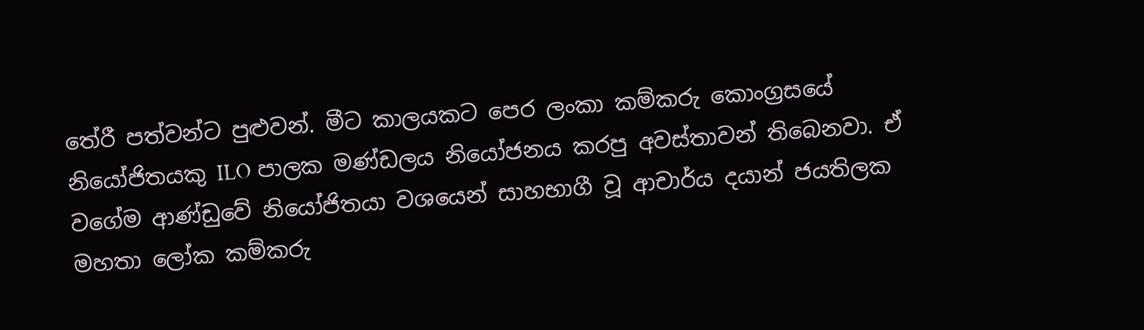තේරී පත්වන්ට පුළුවන්. මීට කාලයකට පෙර ලංකා කම්කරු කොංග්‍රසයේ නියෝජිතයකු ILO පාලක මණ්ඩලය නියෝජනය කරපු අවස්තාවන් තිබෙනවා. ඒ වගේම ආණ්ඩුවේ නියෝජිතයා වශයෙන් සාහභාගී වූ ආචාර්ය දයාන් ජයතිලක මහතා ලෝක කම්කරු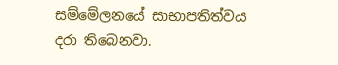සම්මේලනයේ සාභාපතිත්වය දරා තිබෙනවා.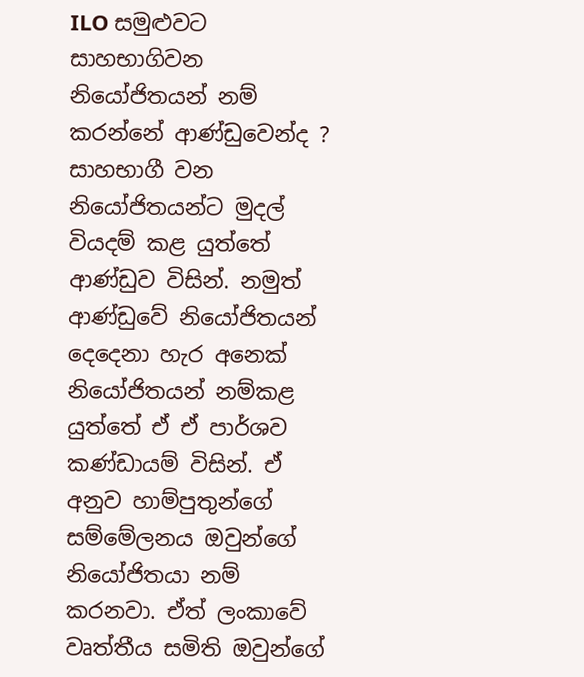ILO සමුළුවට සාහභාගිවන නියෝජිතයන් නම් කරන්නේ ආණ්ඩුවෙන්ද ?
සාහභාගී වන නියෝජිතයන්ට මුදල් වියදම් කළ යුත්තේ ආණ්ඩුව විසින්. නමුත් ආණ්ඩුවේ නියෝජිතයන් දෙදෙනා හැර අනෙක් නියෝජිතයන් නම්කළ යුත්තේ ඒ ඒ පාර්ශව කණ්ඩායම් විසින්. ඒ අනුව හාම්පුතුන්ගේ සම්මේලනය ඔවුන්ගේ නියෝජිතයා නම් කරනවා. ඒත් ලංකාවේ වෘත්තීය සමිති ඔවුන්ගේ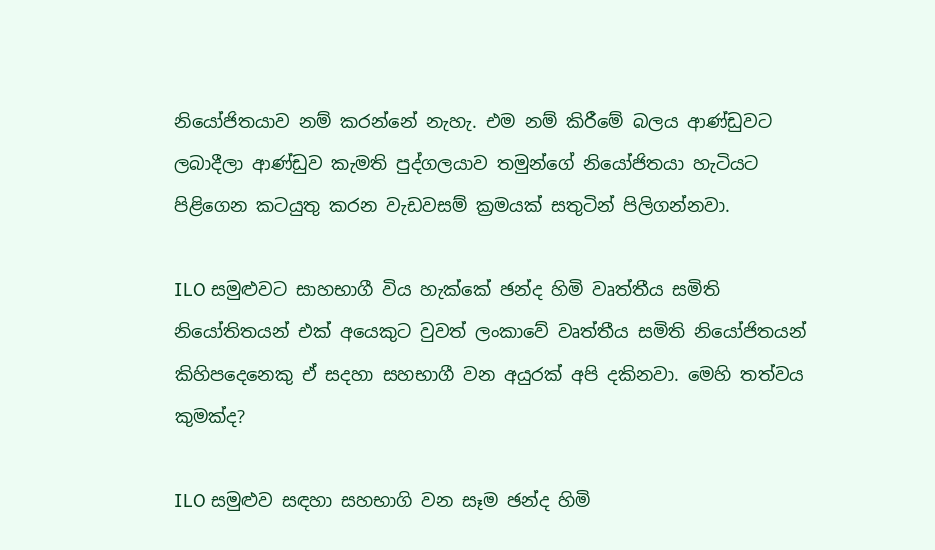නියෝජිතයාව නම් කරන්නේ නැහැ. එම නම් කිරීමේ බලය ආණ්ඩුවට ලබාදීලා ආණ්ඩුව කැමති පුද්ගලයාව තමුන්ගේ නියෝජිතයා හැටියට පිළිගෙන කටයුතු කරන වැඩවසම් ක්‍රමයක් සතුටින් පිලිගන්නවා.

ILO සමුළුවට සාහභාගී විය හැක්කේ ඡන්ද හිමි වෘත්තීය සමිති නියෝතිතයන් එක් අයෙකුට වුවත් ලංකාවේ වෘත්තීය සමිති නියෝජිතයන් කිහිපදෙනෙකු ඒ සදහා සහභාගී වන අයුරක් අපි දකිනවා. මෙහි තත්වය කුමක්ද?

ILO සමුළුව සඳහා සහභාගි වන සෑම ඡන්ද හිමි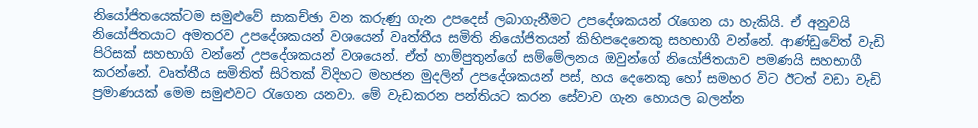නියෝජිතයෙක්ටම සමුළුවේ සාකච්ඡා වන කරුණු ගැන උපදෙස් ලබාගැනීමට උපදේශකයන් රැගෙන යා හැකියි. ඒ අනුවයි නියෝජිතයාට අමතරව උපදේශකයන් වශයෙන් වෘත්තීය සමිති නියෝජිතයන් කිහිපදෙනෙකු සහභාගී වන්නේ. ආණ්ඩුවේත් වැඩි පිරිසක් සහභාගි වන්නේ උපදේශකයන් වශයෙන්. ඒත් හාම්පුතුන්ගේ සම්මේලනය ඔවුන්ගේ නියෝජිතයාව පමණයි සහභාගී කරන්නේ. වෘත්තීය සමිතිත් සිරිතක් විදිහට මහජන මුදලින් උපදේශකයන් පස්, හය දෙනෙකු හෝ සමහර විට ඊටත් වඩා වැඩි ප්‍රමාණයක් මෙම සමුළුවට රැගෙන යනවා. මේ වැඩකරන පන්තියට කරන සේවාව ගැන හොයල බලන්න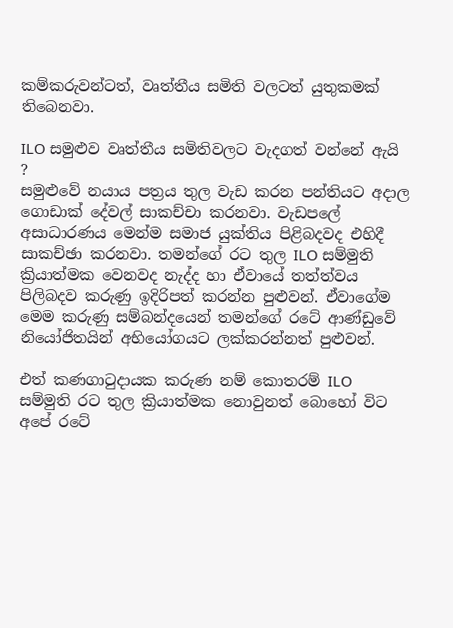කම්කරුවන්ටත්, වෘත්තීය සමිති වලටත් යුතුකමක් තිබෙනවා.

ILO සමුළුව වෘත්තීය සමිතිවලට වැදගත් වන්නේ ඇයි ?
සමුළුවේ නයාය පත්‍රය තුල වැඩ කරන පන්තියට අදාල ගොඩාක් දේවල් සාකච්චා කරනවා. වැඩපලේ අසාධාරණය මෙන්ම සමාජ යුක්තිය පිළිබදවද එහිදී සාකච්ඡා කරනවා. තමන්ගේ රට තුල ILO සම්මුති ක්‍රියාත්මක වෙනවද නැද්ද හා ඒවායේ තත්ත්වය පිලිබදව කරුණු ඉදිරිපත් කරන්න පුළුවන්. ඒවාගේම මෙම කරුණු සම්බන්දයෙන් තමන්ගේ රටේ ආණ්ඩුවේ නියෝජිතයින් අභියෝගයට ලක්කරන්නත් පුළුවන්.

එත් කණගාටුදායක කරුණ නම් කොතරම් ILO සම්මුති රට තුල ක්‍රියාත්මක නොවුනත් බොහෝ විට අපේ රටේ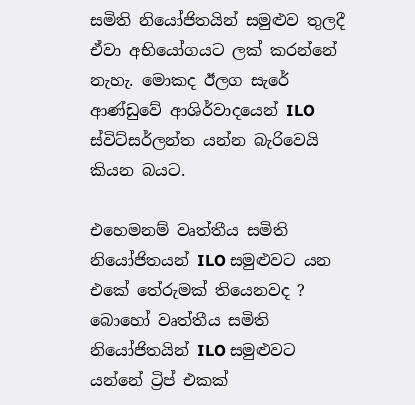සමිති නියෝජිතයින් සමුළුව තුලදී ඒවා අභියෝගයට ලක් කරන්නේ නැහැ. මොකද ඊලග සැරේ ආණ්ඩුවේ ආශිර්වාදයෙන් ILO ස්විට්සර්ලන්ත යන්න බැරිවෙයි කියන බයට.

එහෙමනම් වෘත්තීය සමිති නියෝජිතයන් ILO සමුළුවට යන එකේ තේරුමක් තියෙනවද ?
බොහෝ වෘත්තීය සමිති නියෝජිතයින් ILO සමුළුවට යන්නේ ට්‍රිප් එකක්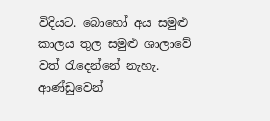විදියට. බොහෝ අය සමුළු කාලය තුල සමුළු ශාලාවේ වත් රැදෙන්නේ නැහැ. ආණ්ඩුවෙන්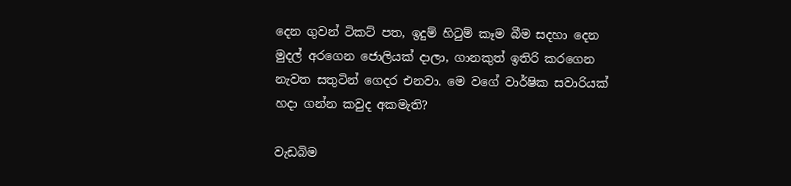දෙන ගුවන් ටිකට් පත, ඉදුම් හිටුම් කෑම බීම සදහා දෙන මුදල් අරගෙන ජොලියක් දාලා, ගානකුත් ඉතිරි කරගෙන නැවත සතුටින් ගෙදර එනවා. මෙ වගේ වාර්ෂික සවාරියක් හදා ගන්න කවුද අකමැති?

වැඩබිම